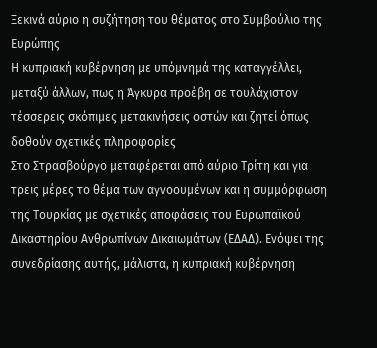Ξεκινά αύριο η συζήτηση του θέματος στο Συμβούλιο της Ευρώπης
Η κυπριακή κυβέρνηση με υπόμνημά της καταγγέλλει, μεταξύ άλλων, πως η Άγκυρα προέβη σε τουλάχιστον τέσσερεις σκόπιμες μετακινήσεις οστών και ζητεί όπως δοθούν σχετικές πληροφορίες
Στο Στρασβούργο μεταφέρεται από αύριο Τρίτη και για τρεις μέρες το θέμα των αγνοουμένων και η συμμόρφωση της Τουρκίας με σχετικές αποφάσεις του Ευρωπαϊκού Δικαστηρίου Ανθρωπίνων Δικαιωμάτων (ΕΔΑΔ). Ενόψει της συνεδρίασης αυτής, μάλιστα, η κυπριακή κυβέρνηση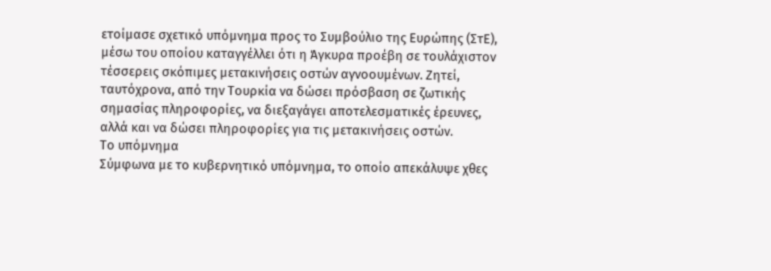ετοίμασε σχετικό υπόμνημα προς το Συμβούλιο της Ευρώπης (ΣτΕ), μέσω του οποίου καταγγέλλει ότι η Άγκυρα προέβη σε τουλάχιστον τέσσερεις σκόπιμες μετακινήσεις οστών αγνοουμένων. Ζητεί, ταυτόχρονα, από την Τουρκία να δώσει πρόσβαση σε ζωτικής σημασίας πληροφορίες, να διεξαγάγει αποτελεσματικές έρευνες, αλλά και να δώσει πληροφορίες για τις μετακινήσεις οστών.
Το υπόμνημα
Σύμφωνα με το κυβερνητικό υπόμνημα, το οποίο απεκάλυψε χθες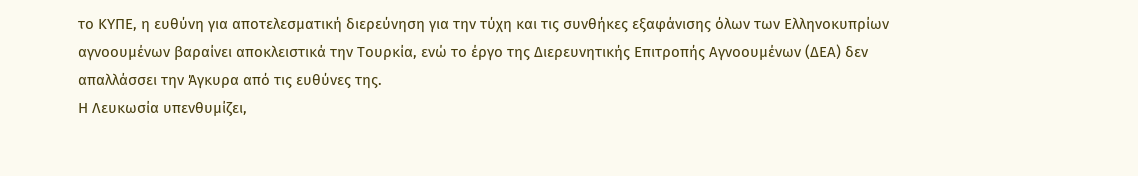το ΚΥΠΕ, η ευθύνη για αποτελεσματική διερεύνηση για την τύχη και τις συνθήκες εξαφάνισης όλων των Ελληνοκυπρίων αγνοουμένων βαραίνει αποκλειστικά την Τουρκία, ενώ το έργο της Διερευνητικής Επιτροπής Αγνοουμένων (ΔΕΑ) δεν απαλλάσσει την Άγκυρα από τις ευθύνες της.
Η Λευκωσία υπενθυμίζει,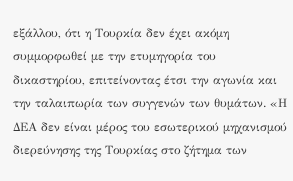εξάλλου, ότι η Τουρκία δεν έχει ακόμη συμμορφωθεί με την ετυμηγορία του δικαστηρίου, επιτείνοντας έτσι την αγωνία και την ταλαιπωρία των συγγενών των θυμάτων. «Η ΔΕΑ δεν είναι μέρος του εσωτερικού μηχανισμού διερεύνησης της Τουρκίας στο ζήτημα των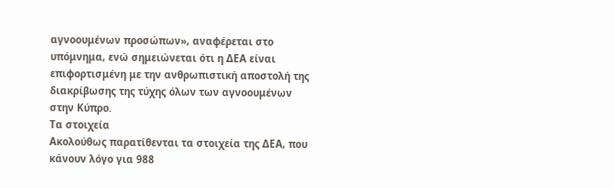αγνοουμένων προσώπων», αναφέρεται στο υπόμνημα, ενώ σημειώνεται ότι η ΔΕΑ είναι επιφορτισμένη με την ανθρωπιστική αποστολή της διακρίβωσης της τύχης όλων των αγνοουμένων στην Κύπρο.
Τα στοιχεία
Ακολούθως παρατίθενται τα στοιχεία της ΔΕΑ, που κάνουν λόγο για 988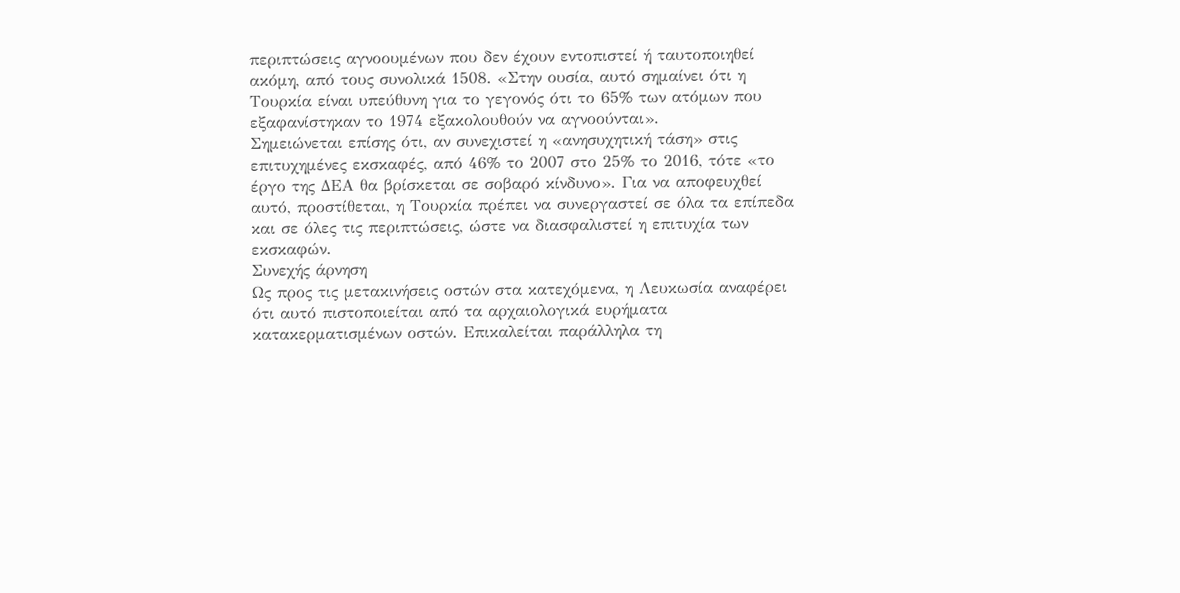περιπτώσεις αγνοουμένων που δεν έχουν εντοπιστεί ή ταυτοποιηθεί ακόμη, από τους συνολικά 1508. «Στην ουσία, αυτό σημαίνει ότι η Τουρκία είναι υπεύθυνη για το γεγονός ότι το 65% των ατόμων που εξαφανίστηκαν το 1974 εξακολουθούν να αγνοούνται».
Σημειώνεται επίσης ότι, αν συνεχιστεί η «ανησυχητική τάση» στις επιτυχημένες εκσκαφές, από 46% το 2007 στο 25% το 2016, τότε «το έργο της ΔΕΑ θα βρίσκεται σε σοβαρό κίνδυνο». Για να αποφευχθεί αυτό, προστίθεται, η Τουρκία πρέπει να συνεργαστεί σε όλα τα επίπεδα και σε όλες τις περιπτώσεις, ώστε να διασφαλιστεί η επιτυχία των εκσκαφών.
Συνεχής άρνηση
Ως προς τις μετακινήσεις οστών στα κατεχόμενα, η Λευκωσία αναφέρει ότι αυτό πιστοποιείται από τα αρχαιολογικά ευρήματα κατακερματισμένων οστών. Επικαλείται παράλληλα τη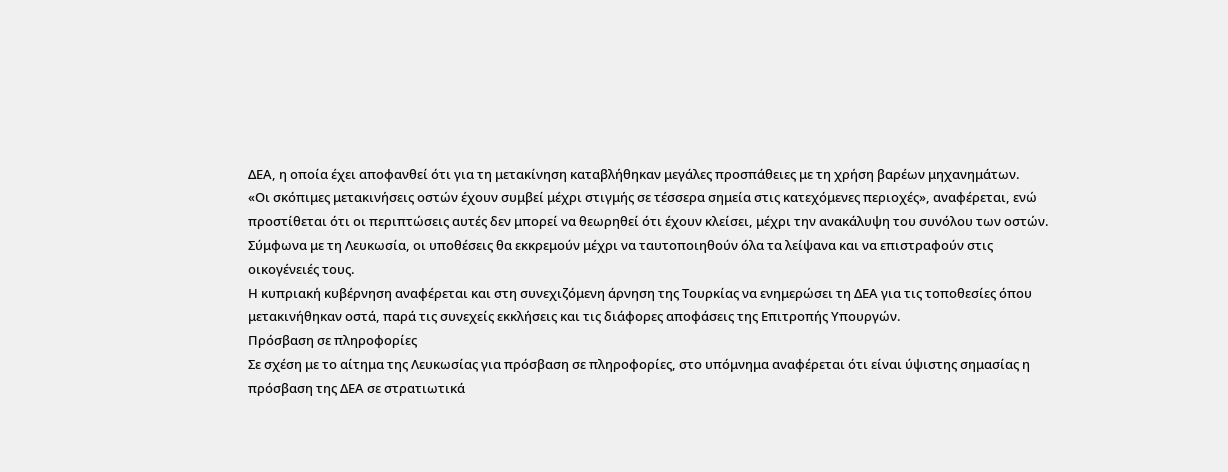ΔΕΑ, η οποία έχει αποφανθεί ότι για τη μετακίνηση καταβλήθηκαν μεγάλες προσπάθειες με τη χρήση βαρέων μηχανημάτων.
«Οι σκόπιμες μετακινήσεις οστών έχουν συμβεί μέχρι στιγμής σε τέσσερα σημεία στις κατεχόμενες περιοχές», αναφέρεται, ενώ προστίθεται ότι οι περιπτώσεις αυτές δεν μπορεί να θεωρηθεί ότι έχουν κλείσει, μέχρι την ανακάλυψη του συνόλου των οστών. Σύμφωνα με τη Λευκωσία, οι υποθέσεις θα εκκρεμούν μέχρι να ταυτοποιηθούν όλα τα λείψανα και να επιστραφούν στις οικογένειές τους.
Η κυπριακή κυβέρνηση αναφέρεται και στη συνεχιζόμενη άρνηση της Τουρκίας να ενημερώσει τη ΔΕΑ για τις τοποθεσίες όπου μετακινήθηκαν οστά, παρά τις συνεχείς εκκλήσεις και τις διάφορες αποφάσεις της Επιτροπής Υπουργών.
Πρόσβαση σε πληροφορίες
Σε σχέση με το αίτημα της Λευκωσίας για πρόσβαση σε πληροφορίες, στο υπόμνημα αναφέρεται ότι είναι ύψιστης σημασίας η πρόσβαση της ΔΕΑ σε στρατιωτικά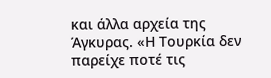και άλλα αρχεία της Άγκυρας. «Η Τουρκία δεν παρείχε ποτέ τις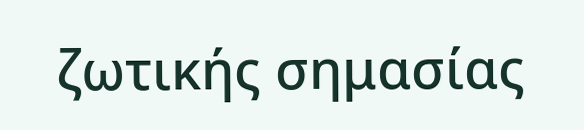ζωτικής σημασίας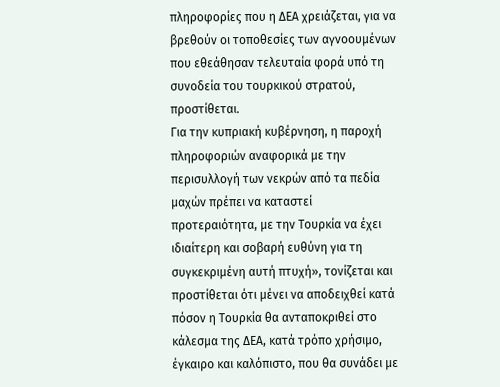πληροφορίες που η ΔΕΑ χρειάζεται, για να βρεθούν οι τοποθεσίες των αγνοουμένων που εθεάθησαν τελευταία φορά υπό τη συνοδεία του τουρκικού στρατού, προστίθεται.
Για την κυπριακή κυβέρνηση, η παροχή πληροφοριών αναφορικά με την περισυλλογή των νεκρών από τα πεδία μαχών πρέπει να καταστεί προτεραιότητα, με την Τουρκία να έχει ιδιαίτερη και σοβαρή ευθύνη για τη συγκεκριμένη αυτή πτυχή», τονίζεται και προστίθεται ότι μένει να αποδειχθεί κατά πόσον η Τουρκία θα ανταποκριθεί στο κάλεσμα της ΔΕΑ, κατά τρόπο χρήσιμο, έγκαιρο και καλόπιστο, που θα συνάδει με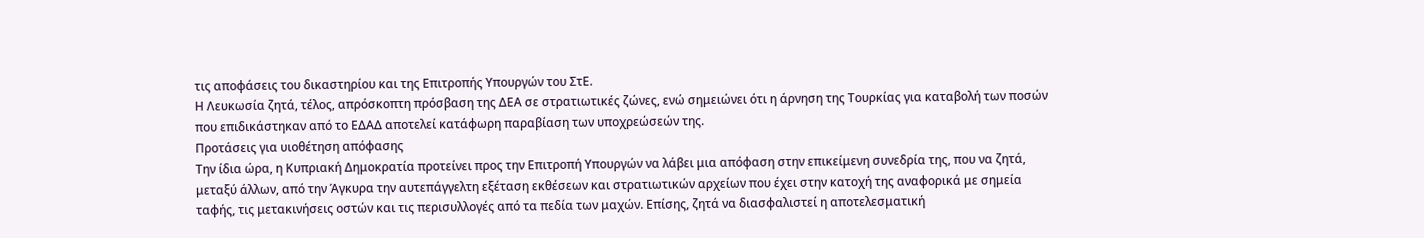τις αποφάσεις του δικαστηρίου και της Επιτροπής Υπουργών του ΣτΕ.
Η Λευκωσία ζητά, τέλος, απρόσκοπτη πρόσβαση της ΔΕΑ σε στρατιωτικές ζώνες, ενώ σημειώνει ότι η άρνηση της Τουρκίας για καταβολή των ποσών που επιδικάστηκαν από το ΕΔΑΔ αποτελεί κατάφωρη παραβίαση των υποχρεώσεών της.
Προτάσεις για υιοθέτηση απόφασης
Την ίδια ώρα, η Κυπριακή Δημοκρατία προτείνει προς την Επιτροπή Υπουργών να λάβει μια απόφαση στην επικείμενη συνεδρία της, που να ζητά, μεταξύ άλλων, από την Άγκυρα την αυτεπάγγελτη εξέταση εκθέσεων και στρατιωτικών αρχείων που έχει στην κατοχή της αναφορικά με σημεία ταφής, τις μετακινήσεις οστών και τις περισυλλογές από τα πεδία των μαχών. Επίσης, ζητά να διασφαλιστεί η αποτελεσματική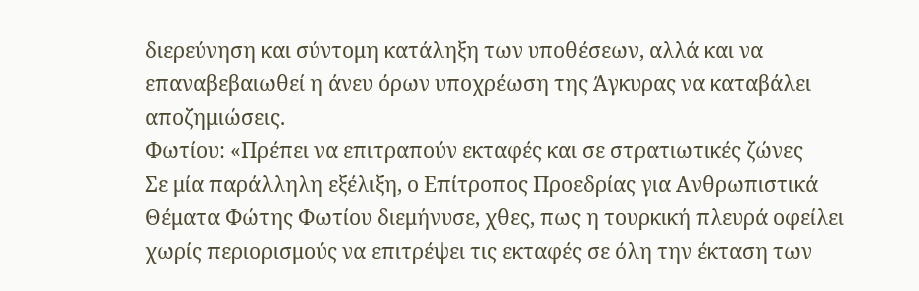διερεύνηση και σύντομη κατάληξη των υποθέσεων, αλλά και να επαναβεβαιωθεί η άνευ όρων υποχρέωση της Άγκυρας να καταβάλει αποζημιώσεις.
Φωτίου: «Πρέπει να επιτραπούν εκταφές και σε στρατιωτικές ζώνες
Σε μία παράλληλη εξέλιξη, ο Επίτροπος Προεδρίας για Ανθρωπιστικά Θέματα Φώτης Φωτίου διεμήνυσε, χθες, πως η τουρκική πλευρά οφείλει χωρίς περιορισμούς να επιτρέψει τις εκταφές σε όλη την έκταση των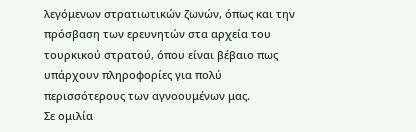λεγόμενων στρατιωτικών ζωνών, όπως και την πρόσβαση των ερευνητών στα αρχεία του τουρκικού στρατού, όπου είναι βέβαιο πως υπάρχουν πληροφορίες για πολύ περισσότερους των αγνοουμένων μας.
Σε ομιλία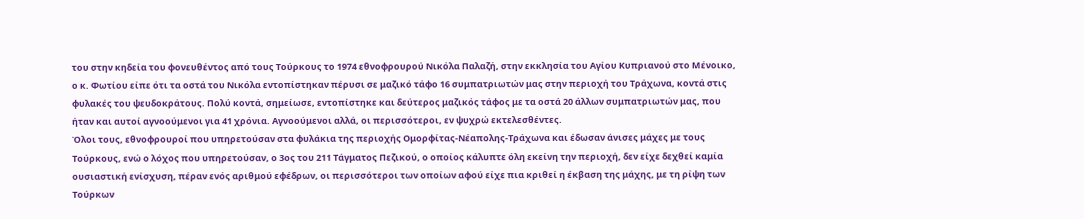του στην κηδεία του φονευθέντος από τους Τούρκους το 1974 εθνοφρουρού Νικόλα Παλαζή, στην εκκλησία του Αγίου Κυπριανού στο Μένοικο, ο κ. Φωτίου είπε ότι τα οστά του Νικόλα εντοπίστηκαν πέρυσι σε μαζικό τάφο 16 συμπατριωτών μας στην περιοχή του Τράχωνα, κοντά στις φυλακές του ψευδοκράτους. Πολύ κοντά, σημείωσε, εντοπίστηκε και δεύτερος μαζικός τάφος με τα οστά 20 άλλων συμπατριωτών μας, που ήταν και αυτοί αγνοούμενοι για 41 χρόνια. Αγνοούμενοι αλλά, οι περισσότεροι, εν ψυχρώ εκτελεσθέντες.
Όλοι τους, εθνοφρουροί που υπηρετούσαν στα φυλάκια της περιοχής Ομορφίτας-Νέαπολης-Τράχωνα και έδωσαν άνισες μάχες με τους Τούρκους, ενώ ο λόχος που υπηρετούσαν, ο 3ος του 211 Τάγματος Πεζικού, ο οποίος κάλυπτε όλη εκείνη την περιοχή, δεν είχε δεχθεί καμία ουσιαστική ενίσχυση, πέραν ενός αριθμού εφέδρων, οι περισσότεροι των οποίων αφού είχε πια κριθεί η έκβαση της μάχης, με τη ρίψη των Τούρκων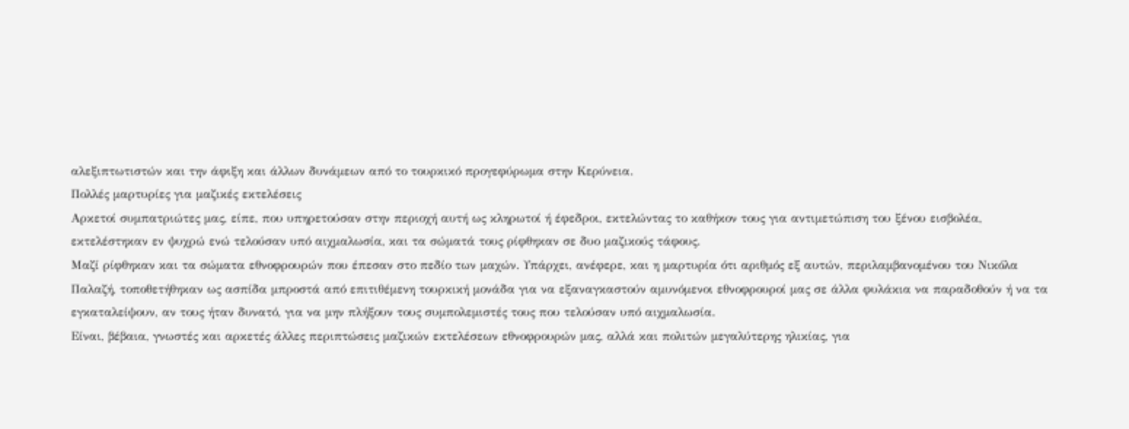αλεξιπτωτιστών και την άφιξη και άλλων δυνάμεων από το τουρκικό προγεφύρωμα στην Κερύνεια.
Πολλές μαρτυρίες για μαζικές εκτελέσεις
Αρκετοί συμπατριώτες μας, είπε, που υπηρετούσαν στην περιοχή αυτή ως κληρωτοί ή έφεδροι, εκτελώντας το καθήκον τους για αντιμετώπιση του ξένου εισβολέα, εκτελέστηκαν εν ψυχρώ ενώ τελούσαν υπό αιχμαλωσία, και τα σώματά τους ρίφθηκαν σε δυο μαζικούς τάφους.
Μαζί ρίφθηκαν και τα σώματα εθνοφρουρών που έπεσαν στο πεδίο των μαχών. Υπάρχει, ανέφερε, και η μαρτυρία ότι αριθμός εξ αυτών, περιλαμβανομένου του Νικόλα Παλαζή, τοποθετήθηκαν ως ασπίδα μπροστά από επιτιθέμενη τουρκική μονάδα για να εξαναγκαστούν αμυνόμενοι εθνοφρουροί μας σε άλλα φυλάκια να παραδοθούν ή να τα εγκαταλείψουν, αν τους ήταν δυνατό, για να μην πλήξουν τους συμπολεμιστές τους που τελούσαν υπό αιχμαλωσία.
Είναι, βέβαια, γνωστές και αρκετές άλλες περιπτώσεις μαζικών εκτελέσεων εθνοφρουρών μας, αλλά και πολιτών μεγαλύτερης ηλικίας, για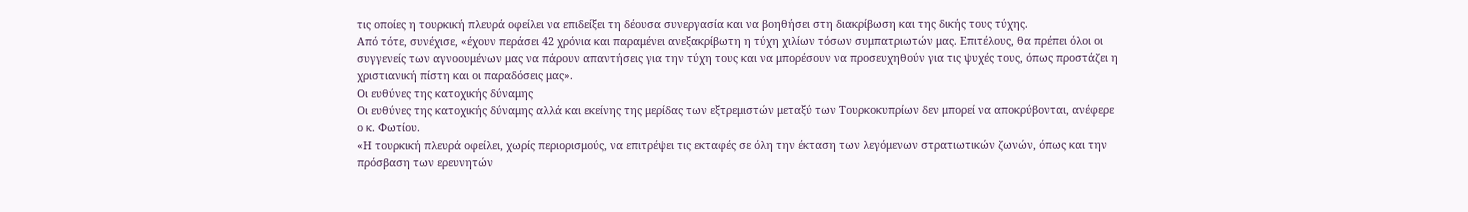τις οποίες η τουρκική πλευρά οφείλει να επιδείξει τη δέουσα συνεργασία και να βοηθήσει στη διακρίβωση και της δικής τους τύχης.
Από τότε, συνέχισε, «έχουν περάσει 42 χρόνια και παραμένει ανεξακρίβωτη η τύχη χιλίων τόσων συμπατριωτών μας. Επιτέλους, θα πρέπει όλοι οι συγγενείς των αγνοουμένων μας να πάρουν απαντήσεις για την τύχη τους και να μπορέσουν να προσευχηθούν για τις ψυχές τους, όπως προστάζει η χριστιανική πίστη και οι παραδόσεις μας».
Οι ευθύνες της κατοχικής δύναμης
Οι ευθύνες της κατοχικής δύναμης αλλά και εκείνης της μερίδας των εξτρεμιστών μεταξύ των Τουρκοκυπρίων δεν μπορεί να αποκρύβονται, ανέφερε ο κ. Φωτίου.
«Η τουρκική πλευρά οφείλει, χωρίς περιορισμούς, να επιτρέψει τις εκταφές σε όλη την έκταση των λεγόμενων στρατιωτικών ζωνών, όπως και την πρόσβαση των ερευνητών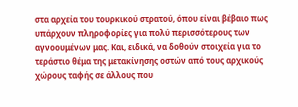στα αρχεία του τουρκικού στρατού, όπου είναι βέβαιο πως υπάρχουν πληροφορίες για πολύ περισσότερους των αγνοουμένων μας. Και, ειδικά, να δοθούν στοιχεία για το τεράστιο θέμα της μετακίνησης οστών από τους αρχικούς χώρους ταφής σε άλλους που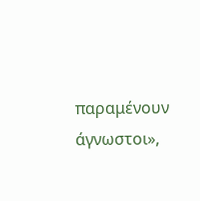παραμένουν άγνωστοι»,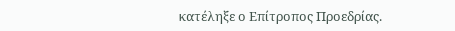κατέληξε ο Επίτροπος Προεδρίας.